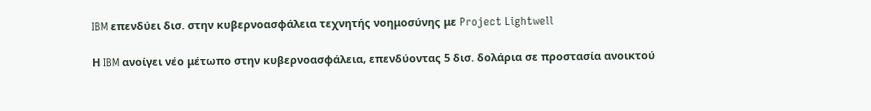IBM επενδύει δισ. στην κυβερνοασφάλεια τεχνητής νοημοσύνης με Project Lightwell

Η IBM ανοίγει νέο μέτωπο στην κυβερνοασφάλεια, επενδύοντας 5 δισ. δολάρια σε προστασία ανοικτού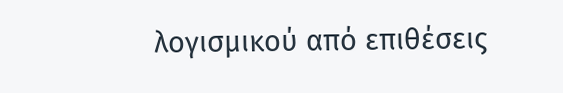λογισμικού από επιθέσεις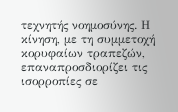τεχνητής νοημοσύνης. Η κίνηση, με τη συμμετοχή κορυφαίων τραπεζών, επαναπροσδιορίζει τις ισορροπίες σε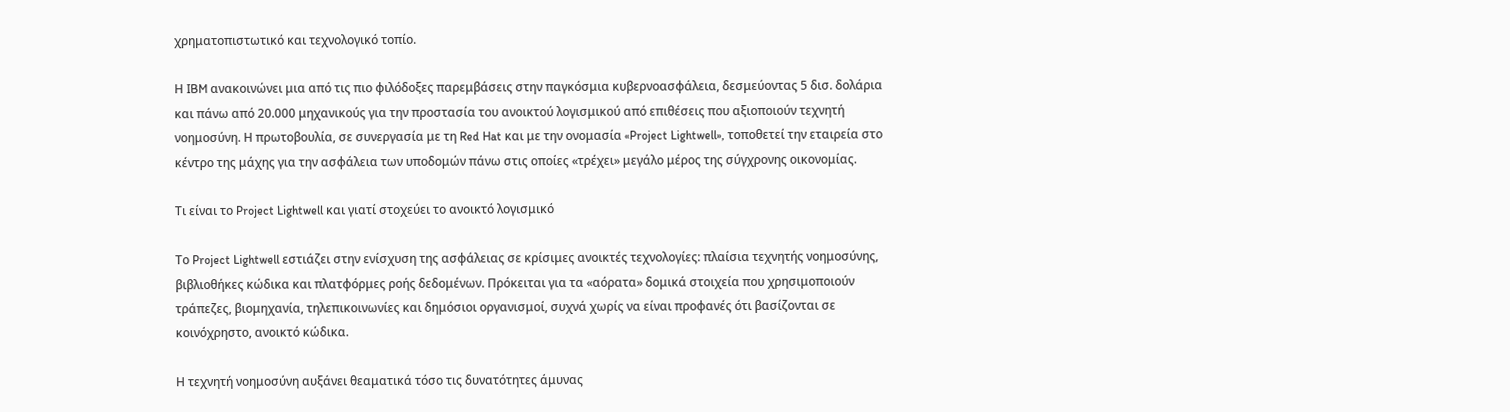χρηματοπιστωτικό και τεχνολογικό τοπίο.

Η IBM ανακοινώνει μια από τις πιο φιλόδοξες παρεμβάσεις στην παγκόσμια κυβερνοασφάλεια, δεσμεύοντας 5 δισ. δολάρια και πάνω από 20.000 μηχανικούς για την προστασία του ανοικτού λογισμικού από επιθέσεις που αξιοποιούν τεχνητή νοημοσύνη. Η πρωτοβουλία, σε συνεργασία με τη Red Hat και με την ονομασία «Project Lightwell», τοποθετεί την εταιρεία στο κέντρο της μάχης για την ασφάλεια των υποδομών πάνω στις οποίες «τρέχει» μεγάλο μέρος της σύγχρονης οικονομίας.

Τι είναι το Project Lightwell και γιατί στοχεύει το ανοικτό λογισμικό

Το Project Lightwell εστιάζει στην ενίσχυση της ασφάλειας σε κρίσιμες ανοικτές τεχνολογίες: πλαίσια τεχνητής νοημοσύνης, βιβλιοθήκες κώδικα και πλατφόρμες ροής δεδομένων. Πρόκειται για τα «αόρατα» δομικά στοιχεία που χρησιμοποιούν τράπεζες, βιομηχανία, τηλεπικοινωνίες και δημόσιοι οργανισμοί, συχνά χωρίς να είναι προφανές ότι βασίζονται σε κοινόχρηστο, ανοικτό κώδικα.

Η τεχνητή νοημοσύνη αυξάνει θεαματικά τόσο τις δυνατότητες άμυνας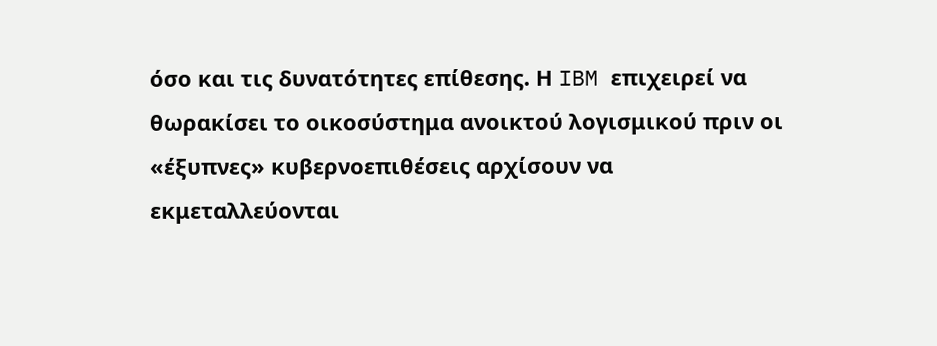όσο και τις δυνατότητες επίθεσης. Η IBM επιχειρεί να θωρακίσει το οικοσύστημα ανοικτού λογισμικού πριν οι «έξυπνες» κυβερνοεπιθέσεις αρχίσουν να εκμεταλλεύονται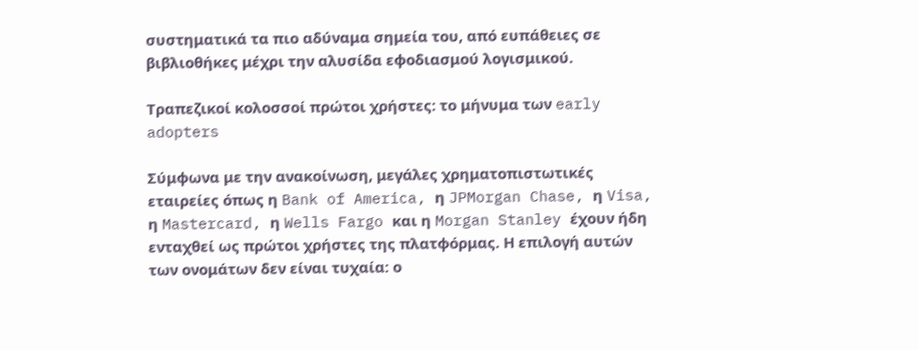συστηματικά τα πιο αδύναμα σημεία του, από ευπάθειες σε βιβλιοθήκες μέχρι την αλυσίδα εφοδιασμού λογισμικού.

Τραπεζικοί κολοσσοί πρώτοι χρήστες: το μήνυμα των early adopters

Σύμφωνα με την ανακοίνωση, μεγάλες χρηματοπιστωτικές εταιρείες όπως η Bank of America, η JPMorgan Chase, η Visa, η Mastercard, η Wells Fargo και η Morgan Stanley έχουν ήδη ενταχθεί ως πρώτοι χρήστες της πλατφόρμας. Η επιλογή αυτών των ονομάτων δεν είναι τυχαία: ο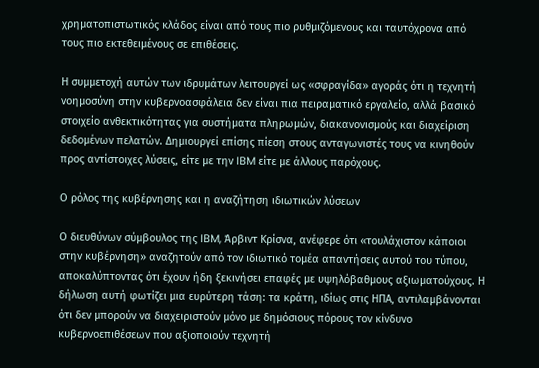χρηματοπιστωτικός κλάδος είναι από τους πιο ρυθμιζόμενους και ταυτόχρονα από τους πιο εκτεθειμένους σε επιθέσεις.

Η συμμετοχή αυτών των ιδρυμάτων λειτουργεί ως «σφραγίδα» αγοράς ότι η τεχνητή νοημοσύνη στην κυβερνοασφάλεια δεν είναι πια πειραματικό εργαλείο, αλλά βασικό στοιχείο ανθεκτικότητας για συστήματα πληρωμών, διακανονισμούς και διαχείριση δεδομένων πελατών. Δημιουργεί επίσης πίεση στους ανταγωνιστές τους να κινηθούν προς αντίστοιχες λύσεις, είτε με την IBM είτε με άλλους παρόχους.

Ο ρόλος της κυβέρνησης και η αναζήτηση ιδιωτικών λύσεων

Ο διευθύνων σύμβουλος της IBM, Άρβιντ Κρίσνα, ανέφερε ότι «τουλάχιστον κάποιοι στην κυβέρνηση» αναζητούν από τον ιδιωτικό τομέα απαντήσεις αυτού του τύπου, αποκαλύπτοντας ότι έχουν ήδη ξεκινήσει επαφές με υψηλόβαθμους αξιωματούχους. Η δήλωση αυτή φωτίζει μια ευρύτερη τάση: τα κράτη, ιδίως στις ΗΠΑ, αντιλαμβάνονται ότι δεν μπορούν να διαχειριστούν μόνο με δημόσιους πόρους τον κίνδυνο κυβερνοεπιθέσεων που αξιοποιούν τεχνητή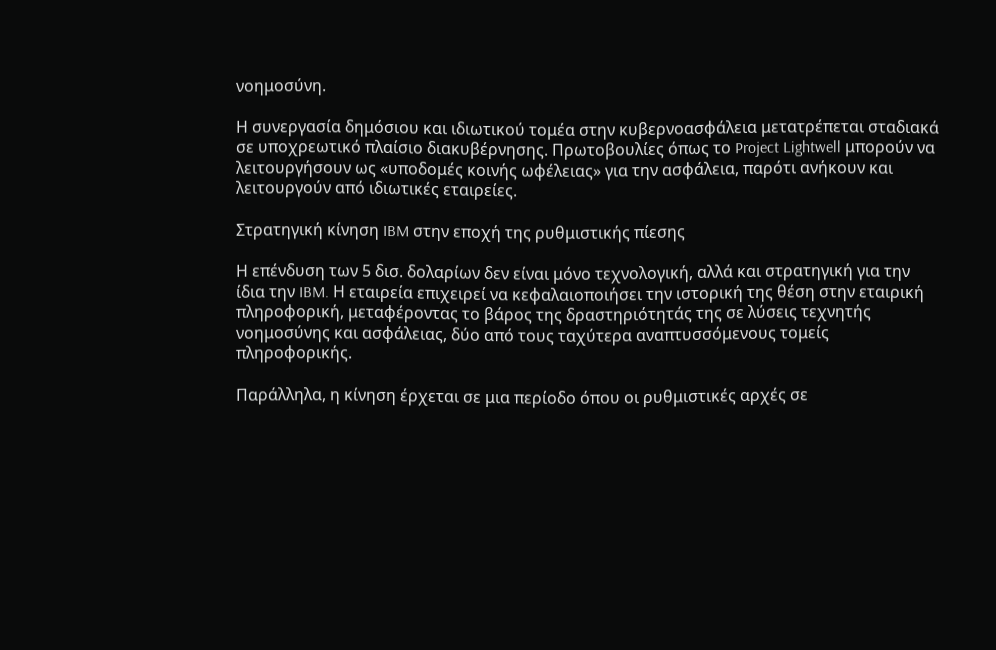νοημοσύνη.

Η συνεργασία δημόσιου και ιδιωτικού τομέα στην κυβερνοασφάλεια μετατρέπεται σταδιακά σε υποχρεωτικό πλαίσιο διακυβέρνησης. Πρωτοβουλίες όπως το Project Lightwell μπορούν να λειτουργήσουν ως «υποδομές κοινής ωφέλειας» για την ασφάλεια, παρότι ανήκουν και λειτουργούν από ιδιωτικές εταιρείες.

Στρατηγική κίνηση IBM στην εποχή της ρυθμιστικής πίεσης

Η επένδυση των 5 δισ. δολαρίων δεν είναι μόνο τεχνολογική, αλλά και στρατηγική για την ίδια την IBM. Η εταιρεία επιχειρεί να κεφαλαιοποιήσει την ιστορική της θέση στην εταιρική πληροφορική, μεταφέροντας το βάρος της δραστηριότητάς της σε λύσεις τεχνητής νοημοσύνης και ασφάλειας, δύο από τους ταχύτερα αναπτυσσόμενους τομείς πληροφορικής.

Παράλληλα, η κίνηση έρχεται σε μια περίοδο όπου οι ρυθμιστικές αρχές σε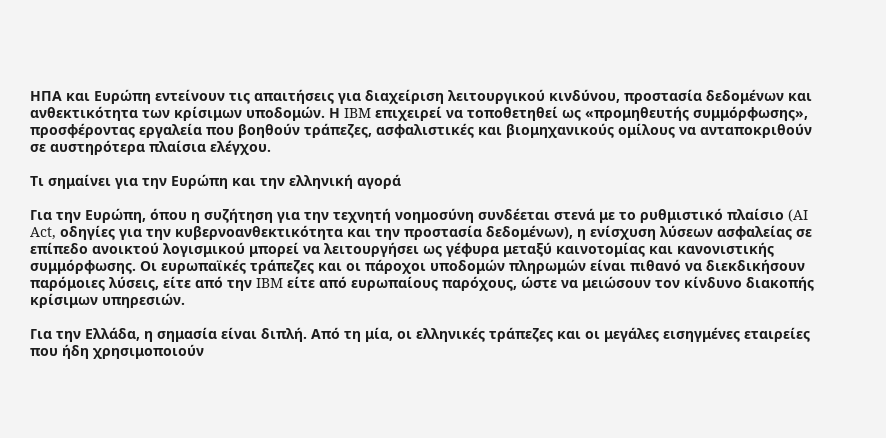ΗΠΑ και Ευρώπη εντείνουν τις απαιτήσεις για διαχείριση λειτουργικού κινδύνου, προστασία δεδομένων και ανθεκτικότητα των κρίσιμων υποδομών. Η IBM επιχειρεί να τοποθετηθεί ως «προμηθευτής συμμόρφωσης», προσφέροντας εργαλεία που βοηθούν τράπεζες, ασφαλιστικές και βιομηχανικούς ομίλους να ανταποκριθούν σε αυστηρότερα πλαίσια ελέγχου.

Τι σημαίνει για την Ευρώπη και την ελληνική αγορά

Για την Ευρώπη, όπου η συζήτηση για την τεχνητή νοημοσύνη συνδέεται στενά με το ρυθμιστικό πλαίσιο (AI Act, οδηγίες για την κυβερνοανθεκτικότητα και την προστασία δεδομένων), η ενίσχυση λύσεων ασφαλείας σε επίπεδο ανοικτού λογισμικού μπορεί να λειτουργήσει ως γέφυρα μεταξύ καινοτομίας και κανονιστικής συμμόρφωσης. Οι ευρωπαϊκές τράπεζες και οι πάροχοι υποδομών πληρωμών είναι πιθανό να διεκδικήσουν παρόμοιες λύσεις, είτε από την IBM είτε από ευρωπαίους παρόχους, ώστε να μειώσουν τον κίνδυνο διακοπής κρίσιμων υπηρεσιών.

Για την Ελλάδα, η σημασία είναι διπλή. Από τη μία, οι ελληνικές τράπεζες και οι μεγάλες εισηγμένες εταιρείες που ήδη χρησιμοποιούν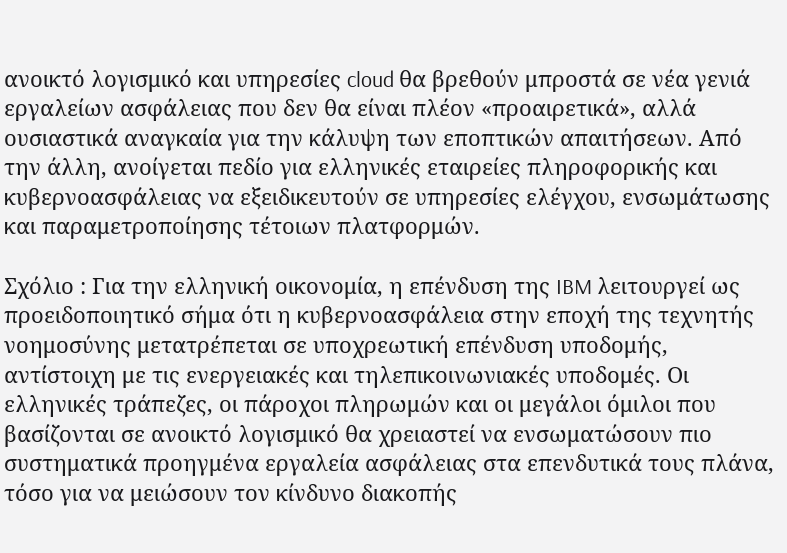ανοικτό λογισμικό και υπηρεσίες cloud θα βρεθούν μπροστά σε νέα γενιά εργαλείων ασφάλειας που δεν θα είναι πλέον «προαιρετικά», αλλά ουσιαστικά αναγκαία για την κάλυψη των εποπτικών απαιτήσεων. Από την άλλη, ανοίγεται πεδίο για ελληνικές εταιρείες πληροφορικής και κυβερνοασφάλειας να εξειδικευτούν σε υπηρεσίες ελέγχου, ενσωμάτωσης και παραμετροποίησης τέτοιων πλατφορμών.

Σχόλιο : Για την ελληνική οικονομία, η επένδυση της IBM λειτουργεί ως προειδοποιητικό σήμα ότι η κυβερνοασφάλεια στην εποχή της τεχνητής νοημοσύνης μετατρέπεται σε υποχρεωτική επένδυση υποδομής, αντίστοιχη με τις ενεργειακές και τηλεπικοινωνιακές υποδομές. Οι ελληνικές τράπεζες, οι πάροχοι πληρωμών και οι μεγάλοι όμιλοι που βασίζονται σε ανοικτό λογισμικό θα χρειαστεί να ενσωματώσουν πιο συστηματικά προηγμένα εργαλεία ασφάλειας στα επενδυτικά τους πλάνα, τόσο για να μειώσουν τον κίνδυνο διακοπής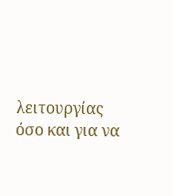λειτουργίας όσο και για να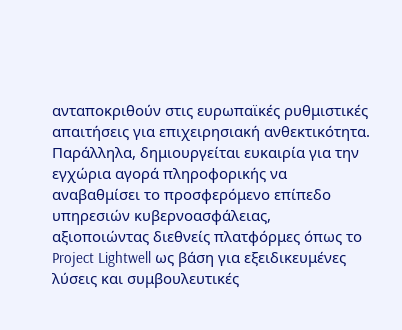ανταποκριθούν στις ευρωπαϊκές ρυθμιστικές απαιτήσεις για επιχειρησιακή ανθεκτικότητα. Παράλληλα, δημιουργείται ευκαιρία για την εγχώρια αγορά πληροφορικής να αναβαθμίσει το προσφερόμενο επίπεδο υπηρεσιών κυβερνοασφάλειας, αξιοποιώντας διεθνείς πλατφόρμες όπως το Project Lightwell ως βάση για εξειδικευμένες λύσεις και συμβουλευτικές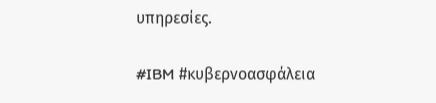υπηρεσίες.

#IBM #κυβερνοασφάλεια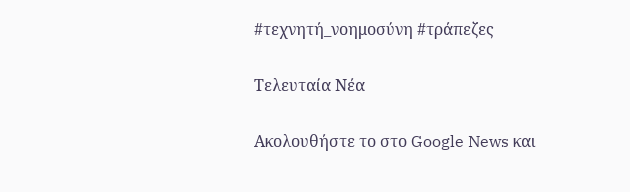#τεχνητή_νοημοσύνη #τράπεζες

Τελευταία Νέα

Ακολουθήστε το στο Google News και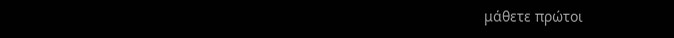μάθετε πρώτοι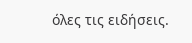όλες τις ειδήσεις.